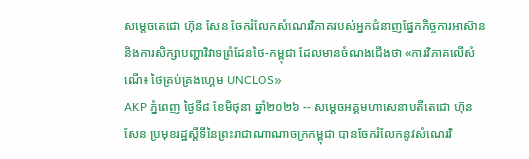សម្ដេចតេជោ ហ៊ុន សែន ចែករំលែកសំណេរវិភាគរបស់អ្នកជំនាញផ្នែកកិច្ចការអាស៊ាន និងការសិក្សាបញ្ហាវិវាទព្រំដែនថៃ-កម្ពុជា ដែលមានចំណងជើងថា «ការវិភាគលើសំណើ៖ ថៃគ្រប់គ្រងហ្គេម UNCLOS»
AKP ភ្នំពេញ ថ្ងៃទី៨ ខែមិថុនា ឆ្នាំ២០២៦ -- សម្ដេចអគ្គមហាសេនាបតីតេជោ ហ៊ុន សែន ប្រមុខរដ្ឋស្ដីទីនៃព្រះរាជាណាណាចក្រកម្ពុជា បានចែករំលែកនូវសំណេរវិ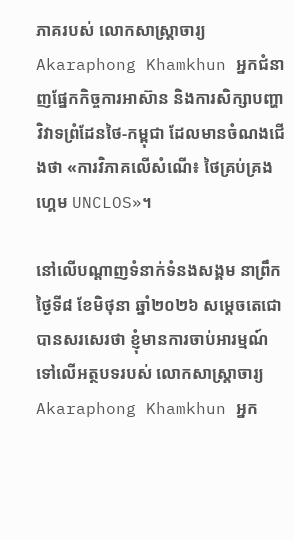ភាគរបស់ លោកសាស្ត្រាចារ្យ Akaraphong Khamkhun អ្នកជំនាញផ្នែកកិច្ចការអាស៊ាន និងការសិក្សាបញ្ហាវិវាទព្រំដែនថៃ-កម្ពុជា ដែលមានចំណងជើងថា «ការវិភាគលើសំណើ៖ ថៃគ្រប់គ្រងហ្គេម UNCLOS»។

នៅលើបណ្ដាញទំនាក់ទំនងសង្គម នាព្រឹក ថ្ងៃទី៨ ខែមិថុនា ឆ្នាំ២០២៦ សម្ដេចតេជោបានសរសេរថា ខ្ញុំមានការចាប់អារម្មណ៍ទៅលើអត្ថបទរបស់ លោកសាស្ត្រាចារ្យ Akaraphong Khamkhun អ្នក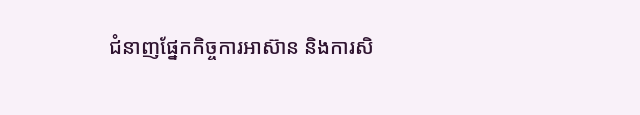ជំនាញផ្នែកកិច្ចការអាស៊ាន និងការសិ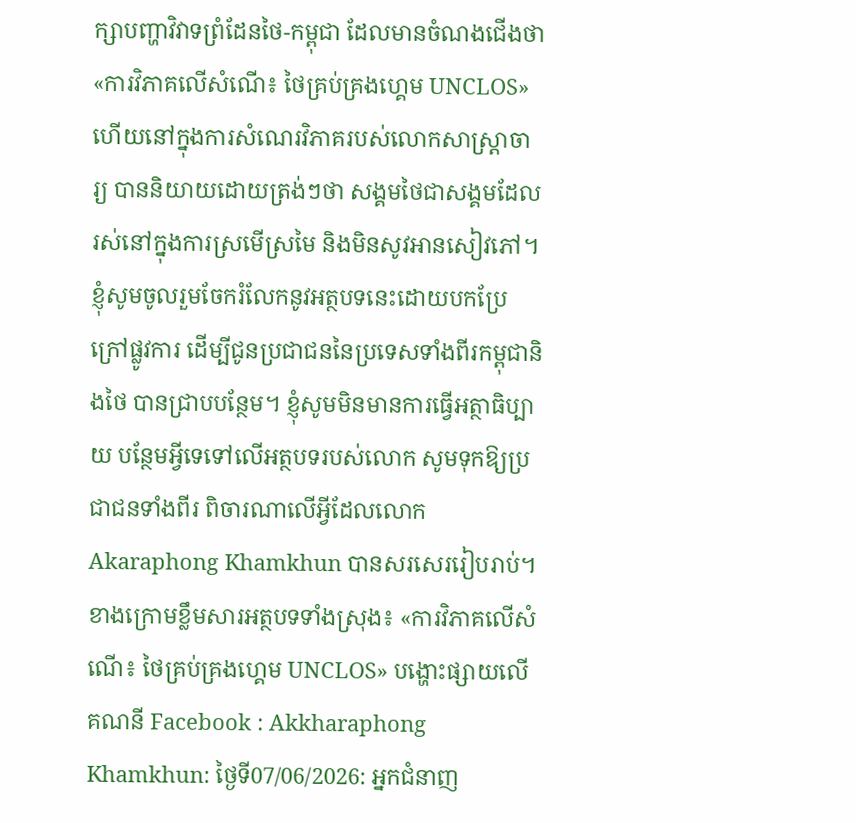ក្សាបញ្ហាវិវាទព្រំដែនថៃ-កម្ពុជា ដែលមានចំណងជើងថា «ការវិភាគលើសំណើ៖ ថៃគ្រប់គ្រងហ្គេម UNCLOS» ហើយនៅក្នុងការសំណេរវិភាគរបស់លោកសាស្ត្រាចារ្យ បាននិយាយដោយត្រង់ៗថា សង្គមថៃជាសង្គមដែលរស់នៅក្នុងការស្រមើស្រមៃ និងមិនសូវអានសៀវភៅ។ ខ្ញុំសូមចូលរួមចែករំលែកនូវអត្ថបទនេះដោយបកប្រែក្រៅផ្លូវការ ដើម្បីជូនប្រជាជននៃប្រទេសទាំងពីរកម្ពុជានិងថៃ បានជ្រាបបន្ថែម។ ខ្ញុំសូមមិនមានការធ្វើអត្ថាធិប្បាយ បន្ថែមអ្វីទេទៅលើអត្ថបទរបស់លោក សូមទុកឱ្យប្រជាជនទាំងពីរ ពិចារណាលើអ្វីដែលលោក Akaraphong Khamkhun បានសរសេររៀបរាប់។
ខាងក្រោមខ្លឹមសារអត្ថបទទាំងស្រុង៖ «ការវិភាគលើសំណើ៖ ថៃគ្រប់គ្រងហ្គេម UNCLOS» បង្ហោះផ្សាយលើគណនី Facebook : Akkharaphong Khamkhun: ថ្ងៃទី07/06/2026: អ្នកជំនាញ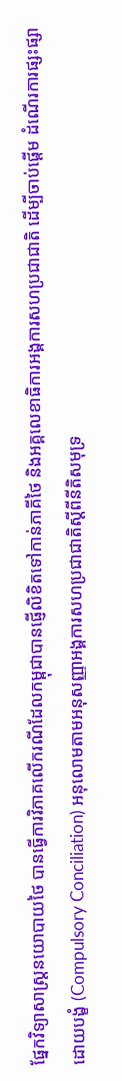ផ្នែកវិទ្យាសាស្ត្រនយោបាយថៃ បានធ្វើការវិភាគលើករណីដែលកម្ពុជាបានផ្ញើលិខិតទៅកាន់ភាគីថៃ និងអគ្គលេខាធិការអង្គការសហប្រជាជាតិ ដើម្បីចាប់ផ្តើម ដំណើរការផ្សះផ្សាដោយបង្ខំ (Compulsory Conciliation) អនុលោមតាមអនុសញ្ញាអង្គការសហប្រជាជាតិស្តីពីនីតិសមុទ្រ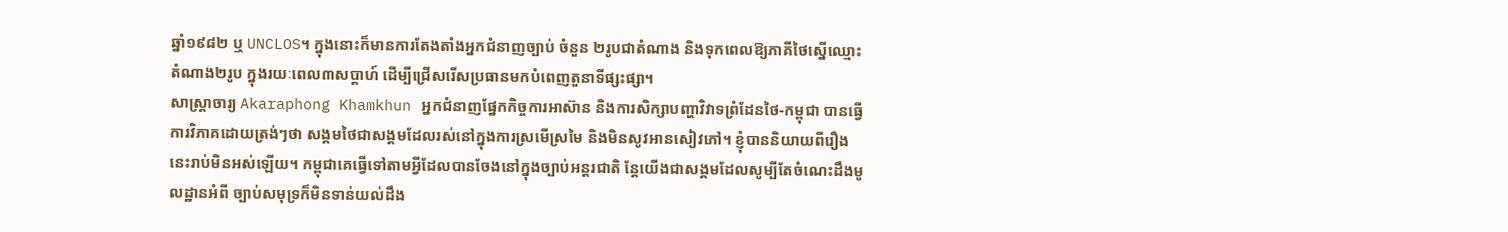ឆ្នាំ១៩៨២ ឬ UNCLOS។ ក្នុងនោះក៏មានការតែងតាំងអ្នកជំនាញច្បាប់ ចំនួន ២រូបជាតំណាង និងទុកពេលឱ្យភាគីថៃស្នើឈ្មោះតំណាង២រូប ក្នុងរយៈពេល៣សប្ដាហ៍ ដើម្បីជ្រើសរើសប្រធានមកបំពេញតួនាទីផ្សះផ្សា។
សាស្ត្រាចារ្យ Akaraphong Khamkhun អ្នកជំនាញផ្នែកកិច្ចការអាស៊ាន និងការសិក្សាបញ្ហាវិវាទព្រំដែនថៃ-កម្ពុជា បានធ្វើការវិភាគដោយត្រង់ៗថា សង្គមថៃជាសង្គមដែលរស់នៅក្នុងការស្រមើស្រមៃ និងមិនសូវអានសៀវភៅ។ ខ្ញុំបាននិយាយពីរឿងនេះរាប់មិនអស់ឡើយ។ កម្ពុជាគេធ្វើទៅតាមអ្វីដែលបានចែងនៅក្នុងច្បាប់អន្តរជាតិ ន្តែយើងជាសង្គមដែលសូម្បីតែចំណេះដឹងមូលដ្ឋានអំពី ច្បាប់សមុទ្រក៏មិនទាន់យល់ដឹង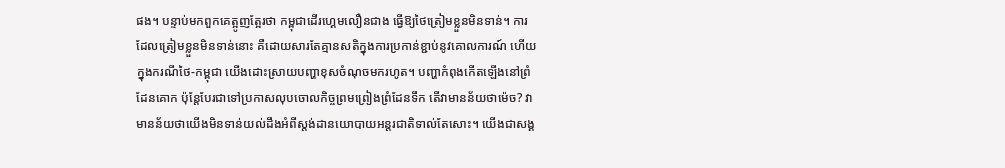ផង។ បន្ទាប់មកពួកគេត្អូញត្អែរថា កម្ពុជាដើរហ្គេមលឿនជាង ធ្វើឱ្យថៃត្រៀមខ្លួនមិនទាន់។ ការដែលត្រៀមខ្លួនមិនទាន់នោះ គឺដោយសារតែគ្មានសតិក្នុងការប្រកាន់ខ្ជាប់នូវគោលការណ៍ ហើយក្នុងករណីថៃ-កម្ពុជា យើងដោះស្រាយបញ្ហាខុសចំណុចមករហូត។ បញ្ហាកំពុងកើតឡើងនៅព្រំដែនគោក ប៉ុន្តែបែរជាទៅប្រកាសលុបចោលកិច្ចព្រមព្រៀងព្រំដែនទឹក តើវាមានន័យថាម៉េច? វាមានន័យថាយើងមិនទាន់យល់ដឹងអំពីស្តង់ដានយោបាយអន្តរជាតិទាល់តែសោះ។ យើងជាសង្គ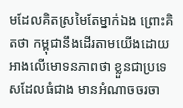មដែលគិតស្រមៃតែម្នាក់ឯង ព្រោះគិតថា កម្ពុជានឹងដើរតាមយើងដោយអាងលើមោទនភាពថា ខ្លួនជាប្រទេសដែលធំជាង មានអំណាចចរចា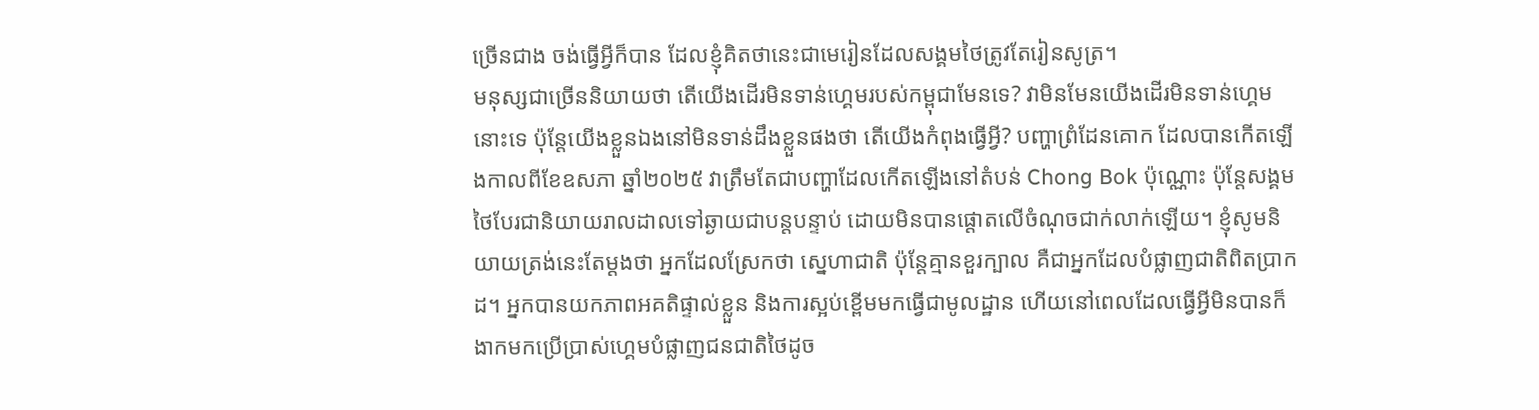ច្រើនជាង ចង់ធ្វើអ្វីក៏បាន ដែលខ្ញុំគិតថានេះជាមេរៀនដែលសង្គមថៃត្រូវតែរៀនសូត្រ។
មនុស្សជាច្រើននិយាយថា តើយើងដើរមិនទាន់ហ្គេមរបស់កម្ពុជាមែនទេ? វាមិនមែនយើងដើរមិនទាន់ហ្គេមនោះទេ ប៉ុន្តែយើងខ្លួនឯងនៅមិនទាន់ដឹងខ្លួនផងថា តើយើងកំពុងធ្វើអ្វី? បញ្ហាព្រំដែនគោក ដែលបានកើតឡើងកាលពីខែឧសភា ឆ្នាំ២០២៥ វាត្រឹមតែជាបញ្ហាដែលកើតឡើងនៅតំបន់ Chong Bok ប៉ុណ្ណោះ ប៉ុន្តែសង្គមថៃបែរជានិយាយរាលដាលទៅឆ្ងាយជាបន្តបន្ទាប់ ដោយមិនបានផ្ដោតលើចំណុចជាក់លាក់ឡើយ។ ខ្ញុំសូមនិយាយត្រង់នេះតែម្ដងថា អ្នកដែលស្រែកថា ស្នេហាជាតិ ប៉ុន្តែគ្មានខួរក្បាល គឺជាអ្នកដែលបំផ្លាញជាតិពិតប្រាកដ។ អ្នកបានយកភាពអគតិផ្ទាល់ខ្លួន និងការស្អប់ខ្ពើមមកធ្វើជាមូលដ្ឋាន ហើយនៅពេលដែលធ្វើអ្វីមិនបានក៏ងាកមកប្រើប្រាស់ហ្គេមបំផ្លាញជនជាតិថៃដូច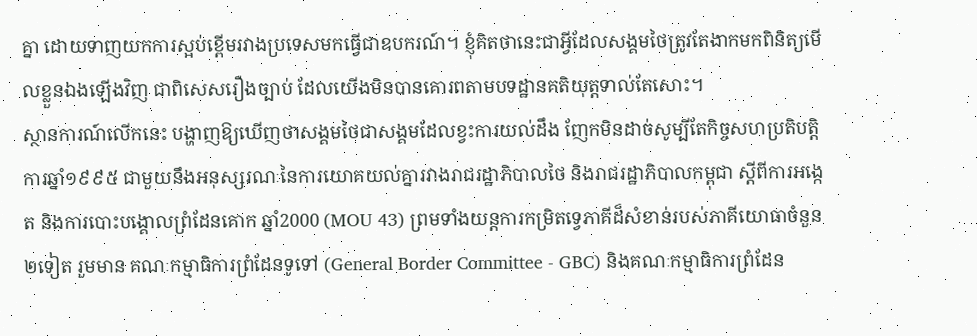គ្នា ដោយទាញយកការស្អប់ខ្ពើមរវាងប្រទេសមកធ្វើជាឧបករណ៍។ ខ្ញុំគិតថានេះជាអ្វីដែលសង្គមថៃត្រូវតែងាកមកពិនិត្យមើលខ្លួនឯងឡើងវិញ ជាពិសេសរឿងច្បាប់ ដែលយើងមិនបានគោរពតាមបទដ្ឋានគតិយុត្តទាល់តែសោះ។
ស្ថានការណ៍លើកនេះ បង្ហាញឱ្យឃើញថាសង្គមថៃជាសង្គមដែលខ្វះការយល់ដឹង ញែកមិនដាច់សូម្បីតែកិច្ចសហប្រតិបត្តិការឆ្នាំ១៩៩៥ ជាមួយនឹងអនុស្សរណៈនៃការយោគយល់គ្នារវាងរាជរដ្ឋាភិបាលថៃ និងរាជរដ្ឋាភិបាលកម្ពុជា ស្តីពីការអង្កេត និងការបោះបង្គោលព្រំដែនគោក ឆ្នាំ2000 (MOU 43) ព្រមទាំងយន្តការកម្រិតទ្វេភាគីដ៏សំខាន់របស់ភាគីយោធាចំនួន ២ទៀត រួមមាន គណៈកម្មាធិការព្រំដែនទូទៅ (General Border Committee - GBC) និងគណៈកម្មាធិការព្រំដែន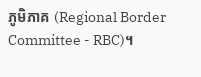ភូមិភាគ (Regional Border Committee - RBC)។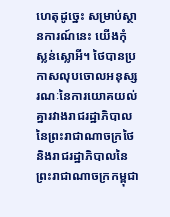ហេតុដូច្នេះ សម្រាប់ស្ថានការណ៍នេះ យើងកុំស្លន់ស្លោអី។ ថៃបានប្រកាសលុបចោលអនុស្សរណៈនៃការយោគយល់គ្នារវាងរាជរដ្ឋាភិបាលនៃព្រះរាជាណាចក្រថៃ និងរាជរដ្ឋាភិបាលនៃព្រះរាជាណាចក្រកម្ពុជា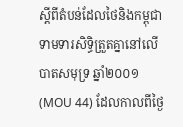ស្តីពីតំបន់ដែលថៃនិងកម្ពុជាទាមទារសិទ្ធិត្រួតគ្នានៅលើបាតសមុទ្រ ឆ្នាំ២០០១ (MOU 44) ដែលកាលពីថ្ងៃ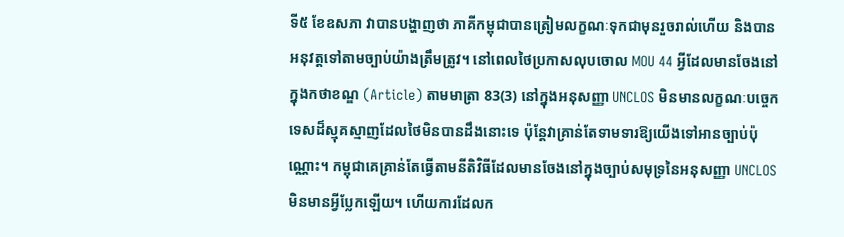ទី៥ ខែឧសភា វាបានបង្ហាញថា ភាគីកម្ពុជាបានត្រៀមលក្ខណៈទុកជាមុនរួចរាល់ហើយ និងបានអនុវត្តទៅតាមច្បាប់យ៉ាងត្រឹមត្រូវ។ នៅពេលថៃប្រកាសលុបចោល MOU 44 អ្វីដែលមានចែងនៅក្នុងកថាខណ្ឌ (Article) តាមមាត្រា 83(3) នៅក្នុងអនុសញ្ញា UNCLOS មិនមានលក្ខណៈបច្ចេកទេសដ៏ស្មុគស្មាញដែលថៃមិនបានដឹងនោះទេ ប៉ុន្តែវាគ្រាន់តែទាមទារឱ្យយើងទៅអានច្បាប់ប៉ុណ្ណោះ។ កម្ពុជាគេគ្រាន់តែធ្វើតាមនីតិវិធីដែលមានចែងនៅក្នុងច្បាប់សមុទ្រនៃអនុសញ្ញា UNCLOS មិនមានអ្វីប្លែកឡើយ។ ហើយការដែលក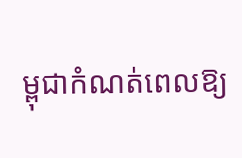ម្ពុជាកំណត់ពេលឱ្យ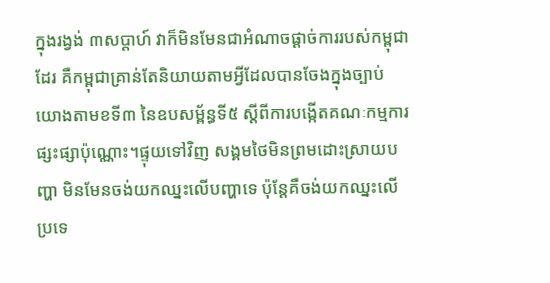ក្នុងរង្វង់ ៣សប្ដាហ៍ វាក៏មិនមែនជាអំណាចផ្ដាច់ការរបស់កម្ពុជាដែរ គឺកម្ពុជាគ្រាន់តែនិយាយតាមអ្វីដែលបានចែងក្នុងច្បាប់ យោងតាមខទី៣ នៃឧបសម្ព័ន្ធទី៥ ស្តីពីការបង្កើតគណៈកម្មការផ្សះផ្សាប៉ុណ្ណោះ។ផ្ទុយទៅវិញ សង្គមថៃមិនព្រមដោះស្រាយបញ្ហា មិនមែនចង់យកឈ្នះលើបញ្ហាទេ ប៉ុន្តែគឺចង់យកឈ្នះលើប្រទេ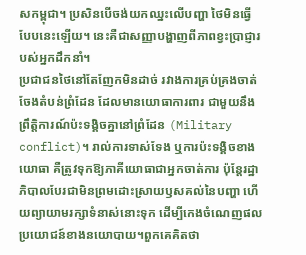សកម្ពុជា។ ប្រសិនបើចង់យកឈ្នះលើបញ្ហា ថៃមិនធ្វើបែបនេះឡើយ។ នេះគឺជាសញ្ញាបង្ហាញពីភាពខ្វះប្រាជ្ញារបស់អ្នកដឹកនាំ។
ប្រជាជនថៃនៅតែញែកមិនដាច់ រវាងការគ្រប់គ្រងចាត់ចែងតំបន់ព្រំដែន ដែលមានយោធាការពារ ជាមួយនឹងព្រឹត្តិការណ៍ប៉ះទង្គិចគ្នានៅព្រំដែន (Military conflict)។ រាល់ការទាស់ទែង ឬការប៉ះទង្គិចខាងយោធា គឺត្រូវទុកឱ្យភាគីយោធាជាអ្នកចាត់ការ ប៉ុន្តែរដ្ឋាភិបាលបែរជាមិនព្រមដោះស្រាយឫសគល់នៃបញ្ហា ហើយព្យាយាមរក្សាទំនាស់នោះទុក ដើម្បីកេងចំណេញផលប្រយោជន៍ខាងនយោបាយ។ពួកគេគិតថា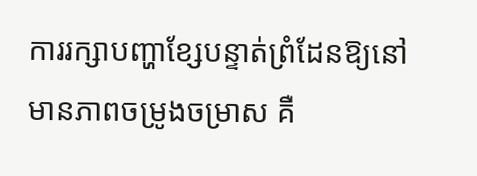ការរក្សាបញ្ហាខ្សែបន្ទាត់ព្រំដែនឱ្យនៅមានភាពចម្រូងចម្រាស គឺ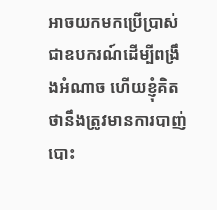អាចយកមកប្រើប្រាស់ជាឧបករណ៍ដើម្បីពង្រឹងអំណាច ហើយខ្ញុំគិតថានឹងត្រូវមានការបាញ់បោះ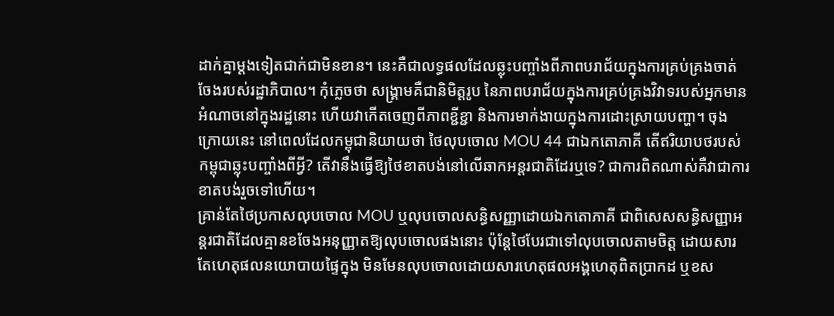ដាក់គ្នាម្តងទៀតជាក់ជាមិនខាន។ នេះគឺជាលទ្ធផលដែលឆ្លុះបញ្ចាំងពីភាពបរាជ័យក្នុងការគ្រប់គ្រងចាត់ចែងរបស់រដ្ឋាភិបាល។ កុំភ្លេចថា សង្គ្រាមគឺជានិមិត្តរូប នៃភាពបរាជ័យក្នុងការគ្រប់គ្រងវិវាទរបស់អ្នកមានអំណាចនៅក្នុងរដ្ឋនោះ ហើយវាកើតចេញពីភាពខ្ជីខ្ជា និងការមាក់ងាយក្នុងការដោះស្រាយបញ្ហា។ ចុងក្រោយនេះ នៅពេលដែលកម្ពុជានិយាយថា ថៃលុបចោល MOU 44 ជាឯកតោភាគី តើឥរិយាបថរបស់កម្ពុជាឆ្លុះបញ្ចាំងពីអ្វី? តើវានឹងធ្វើឱ្យថៃខាតបង់នៅលើឆាកអន្តរជាតិដែរឬទេ? ជាការពិតណាស់គឺវាជាការខាតបង់រួចទៅហើយ។
គ្រាន់តែថៃប្រកាសលុបចោល MOU ឬលុបចោលសន្ធិសញ្ញាដោយឯកតោភាគី ជាពិសេសសន្ធិសញ្ញាអន្តរជាតិដែលគ្មានខចែងអនុញ្ញាតឱ្យលុបចោលផងនោះ ប៉ុន្តែថៃបែរជាទៅលុបចោលតាមចិត្ត ដោយសារតែហេតុផលនយោបាយផ្ទៃក្នុង មិនមែនលុបចោលដោយសារហេតុផលអង្គហេតុពិតប្រាកដ ឬខស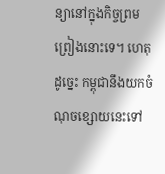ន្យានៅក្នុងកិច្ចព្រមព្រៀងនោះទេ។ ហេតុដូច្នេះ កម្ពុជានឹងយកចំណុចខ្សោយនេះទៅ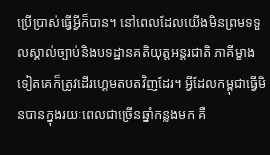ប្រើប្រាស់ធ្វើអ្វីក៏បាន។ នៅពេលដែលយើងមិនព្រមទទួលស្គាល់ច្បាប់និងបទដ្ឋានគតិយុត្តអន្តរជាតិ ភាគីម្ខាងទៀតគេក៏ត្រូវដើរហ្គេមតបតវិញដែរ។ អ្វីដែលកម្ពុជាធ្វើមិនបានក្នុងរយៈពេលជាច្រើនឆ្នាំកន្លងមក គឺ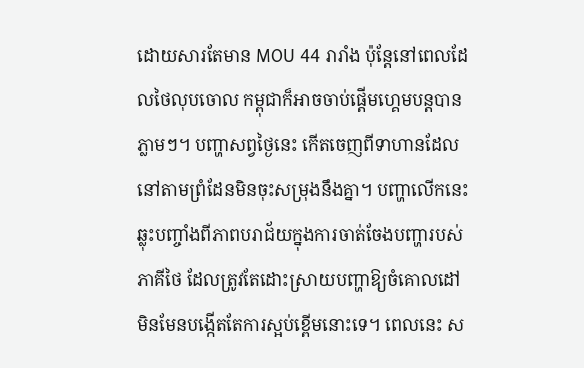ដោយសារតែមាន MOU 44 រារាំង ប៉ុន្តែនៅពេលដែលថៃលុបចោល កម្ពុជាក៏អាចចាប់ផ្ដើមហ្គេមបន្តបានភ្លាមៗ។ បញ្ហាសព្វថ្ងៃនេះ កើតចេញពីទាហានដែលនៅតាមព្រំដែនមិនចុះសម្រុងនឹងគ្នា។ បញ្ហាលើកនេះ ឆ្លុះបញ្ចាំងពីភាពបរាជ័យក្នុងការចាត់ចែងបញ្ហារបស់ភាគីថៃ ដែលត្រូវតែដោះស្រាយបញ្ហាឱ្យចំគោលដៅ មិនមែនបង្កើតតែការស្អប់ខ្ពើមនោះទេ។ ពេលនេះ ស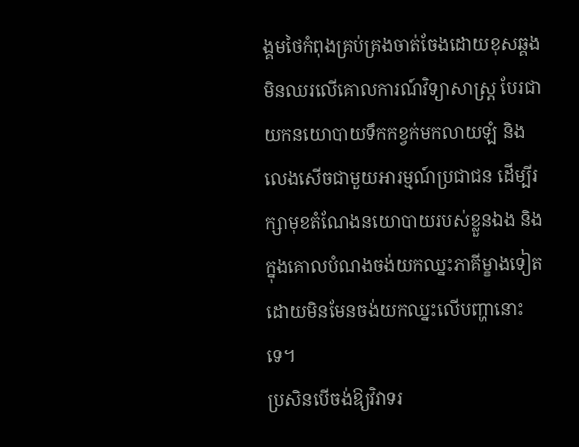ង្គមថៃកំពុងគ្រប់គ្រងចាត់ចែងដោយខុសឆ្គង មិនឈរលើគោលការណ៍វិទ្យាសាស្ត្រ បែរជាយកនយោបាយទឹកកខ្វក់មកលាយឡំ និងលេងសើចជាមួយអារម្មណ៍ប្រជាជន ដើម្បីរក្សាមុខតំណែងនយោបាយរបស់ខ្លួនឯង និងក្នុងគោលបំណងចង់យកឈ្នះភាគីម្ខាងទៀត ដោយមិនមែនចង់យកឈ្នះលើបញ្ហានោះទេ។
ប្រសិនបើចង់ឱ្យវិវាទរ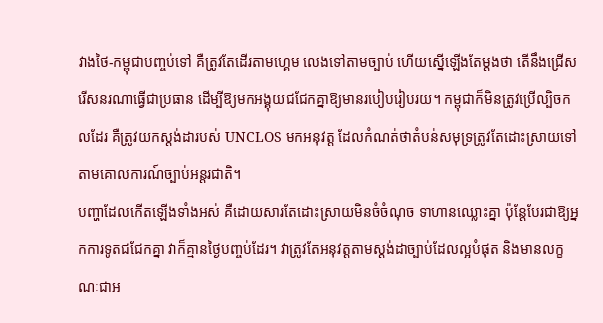វាងថៃ-កម្ពុជាបញ្ចប់ទៅ គឺត្រូវតែដើរតាមហ្គេម លេងទៅតាមច្បាប់ ហើយស្នើឡើងតែម្តងថា តើនឹងជ្រើសរើសនរណាធ្វើជាប្រធាន ដើម្បីឱ្យមកអង្គុយជជែកគ្នាឱ្យមានរបៀបរៀបរយ។ កម្ពុជាក៏មិនត្រូវប្រើល្បិចកលដែរ គឺត្រូវយកស្តង់ដារបស់ UNCLOS មកអនុវត្ត ដែលកំណត់ថាតំបន់សមុទ្រត្រូវតែដោះស្រាយទៅតាមគោលការណ៍ច្បាប់អន្តរជាតិ។
បញ្ហាដែលកើតឡើងទាំងអស់ គឺដោយសារតែដោះស្រាយមិនចំចំណុច ទាហានឈ្លោះគ្នា ប៉ុន្តែបែរជាឱ្យអ្នកការទូតជជែកគ្នា វាក៏គ្មានថ្ងៃបញ្ចប់ដែរ។ វាត្រូវតែអនុវត្តតាមស្តង់ដាច្បាប់ដែលល្អបំផុត និងមានលក្ខណៈជាអ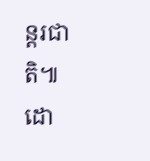ន្តរជាតិ៕
ដោ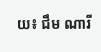យ៖ ជឹម ណារី